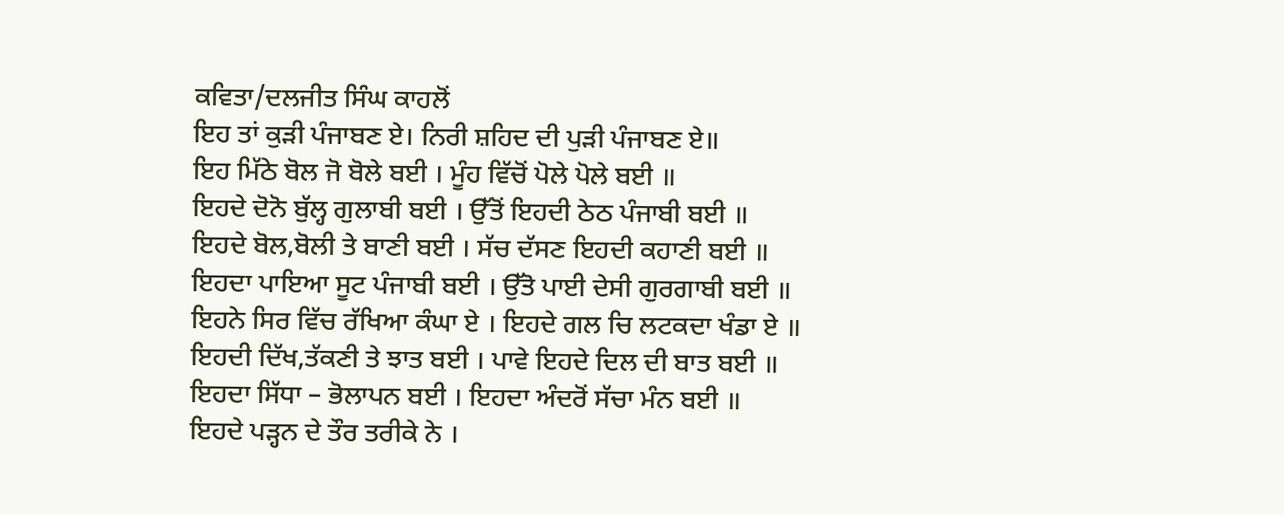ਕਵਿਤਾ/ਦਲਜੀਤ ਸਿੰਘ ਕਾਹਲੋਂ
ਇਹ ਤਾਂ ਕੁੜੀ ਪੰਜਾਬਣ ਏ। ਨਿਰੀ ਸ਼ਹਿਦ ਦੀ ਪੁੜੀ ਪੰਜਾਬਣ ਏ॥
ਇਹ ਮਿੱਠੇ ਬੋਲ ਜੋ ਬੋਲੇ ਬਈ । ਮੂੰਹ ਵਿੱਚੋਂ ਪੋਲੇ ਪੋਲੇ ਬਈ ॥
ਇਹਦੇ ਦੋਨੋ ਬੁੱਲ੍ਹ ਗੁਲਾਬੀ ਬਈ । ਉੱਤੋਂ ਇਹਦੀ ਠੇਠ ਪੰਜਾਬੀ ਬਈ ॥
ਇਹਦੇ ਬੋਲ,ਬੋਲੀ ਤੇ ਬਾਣੀ ਬਈ । ਸੱਚ ਦੱਸਣ ਇਹਦੀ ਕਹਾਣੀ ਬਈ ॥
ਇਹਦਾ ਪਾਇਆ ਸੂਟ ਪੰਜਾਬੀ ਬਈ । ਉੱਤੋ ਪਾਈ ਦੇਸੀ ਗੁਰਗਾਬੀ ਬਈ ॥
ਇਹਨੇ ਸਿਰ ਵਿੱਚ ਰੱਖਿਆ ਕੰਘਾ ਏ । ਇਹਦੇ ਗਲ ਚਿ ਲਟਕਦਾ ਖੰਡਾ ਏ ॥
ਇਹਦੀ ਦਿੱਖ,ਤੱਕਣੀ ਤੇ ਝਾਤ ਬਈ । ਪਾਵੇ ਇਹਦੇ ਦਿਲ ਦੀ ਬਾਤ ਬਈ ॥
ਇਹਦਾ ਸਿੱਧਾ – ਭੋਲਾਪਨ ਬਈ । ਇਹਦਾ ਅੰਦਰੋਂ ਸੱਚਾ ਮੰਨ ਬਈ ॥
ਇਹਦੇ ਪੜ੍ਹਨ ਦੇ ਤੌਰ ਤਰੀਕੇ ਨੇ ।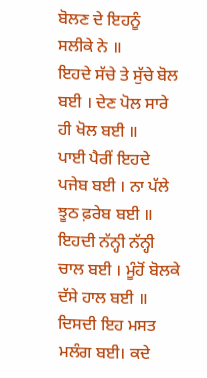ਬੋਲਣ ਦੇ ਇਹਨੂੰ ਸਲੀਕੇ ਨੇ ॥
ਇਹਦੇ ਸੱਚੇ ਤੇ ਸੁੱਚੇ ਬੋਲ ਬਈ । ਦੇਣ ਪੋਲ ਸਾਰੇ ਹੀ ਖੋਲ ਬਈ ॥
ਪਾਈ ਪੈਰੀਂ ਇਹਦੇ ਪਜੇਬ ਬਈ । ਨਾ ਪੱਲੇ ਝੂਠ ਫ਼ਰੇਬ ਬਈ ॥
ਇਹਦੀ ਨੱਨ੍ਹੀ ਨੱਨ੍ਹੀ ਚਾਲ ਬਈ । ਮੂੰਹੋਂ ਬੋਲਕੇ ਦੱਸੇ ਹਾਲ ਬਈ ॥
ਦਿਸਦੀ ਇਹ ਮਸਤ ਮਲੰਗ ਬਈ। ਕਦੇ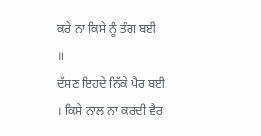ਕਰੇ ਨਾ ਕਿਸੇ ਨੂੰ ਤੰਗ ਬਈ ॥
ਦੱਸਣ ਇਹਦੇ ਨਿੱਕੇ ਪੈਰ ਬਈ । ਕਿਸੇ ਨਾਲ ਨਾ ਕਰਦੀ ਵੈਰ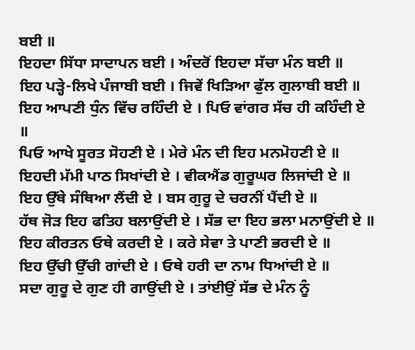ਬਈ ॥
ਇਹਦਾ ਸਿੱਧਾ ਸਾਦਾਪਨ ਬਈ । ਅੰਦਰੋਂ ਇਹਦਾ ਸੱਚਾ ਮੰਨ ਬਈ ॥
ਇਹ ਪੜ੍ਹੇ-ਲਿਖੇ ਪੰਜਾਬੀ ਬਈ । ਜਿਵੇਂ ਖਿੜਿਆ ਫੁੱਲ ਗੁਲਾਬੀ ਬਈ ॥
ਇਹ ਆਪਣੀ ਧੁੰਨ ਵਿੱਚ ਰਹਿੰਦੀ ਏ । ਪਿਓ ਵਾਂਗਰ ਸੱਚ ਹੀ ਕਹਿੰਦੀ ਏ ॥
ਪਿਓ ਆਖੇ ਸੂਰਤ ਸੋਹਣੀ ਏ । ਮੇਰੇ ਮੰਨ ਦੀ ਇਹ ਮਨਮੋਹਣੀ ਏ ॥
ਇਹਦੀ ਮੱਮੀ ਪਾਠ ਸਿਖਾਂਦੀ ਏ । ਵੀਕਐਂਡ ਗੁਰੂਘਰ ਲਿਜਾਂਦੀ ਏ ॥
ਇਹ ਉੱਥੇ ਸੰਥਿਆ ਲੈਂਦੀ ਏ । ਬਸ ਗੁਰੂ ਦੇ ਚਰਨੀਂ ਪੈਂਦੀ ਏ ॥
ਹੱਥ ਜੋੜ ਇਹ ਫਤਿਹ ਬਲਾਉਂਦੀ ਏ । ਸੱਭ ਦਾ ਇਹ ਭਲਾ ਮਨਾਉਂਦੀ ਏ ॥
ਇਹ ਕੀਰਤਨ ਓਥੇ ਕਰਦੀ ਏ । ਕਰੇ ਸੇਵਾ ਤੇ ਪਾਣੀ ਭਰਦੀ ਏ ॥
ਇਹ ਉੱਚੀ ਉੱਚੀ ਗਾਂਦੀ ਏ । ਓਥੇ ਹਰੀ ਦਾ ਨਾਮ ਧਿਆਂਦੀ ਏ ॥
ਸਦਾ ਗੁਰੂ ਦੇ ਗੁਣ ਹੀ ਗਾਉਂਦੀ ਏ । ਤਾਂਈਉਂ ਸੱਭ ਦੇ ਮੰਨ ਨੂੰ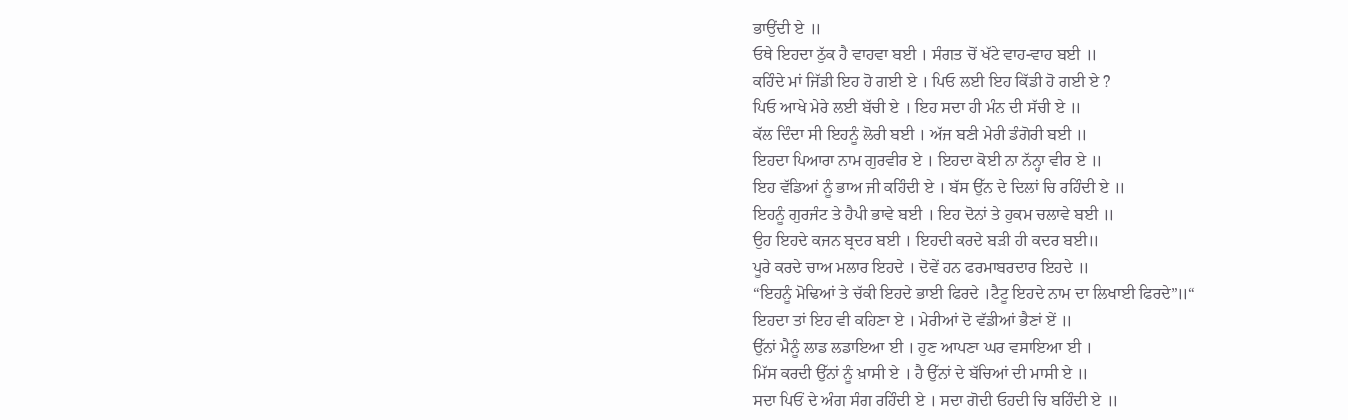ਭਾਉਂਦੀ ਏ ॥
ਓਥੇ ਇਹਦਾ ਠੁੱਕ ਹੈ ਵਾਹਵਾ ਬਈ । ਸੰਗਤ ਚੋਂ ਖੱਟੇ ਵਾਹ-ਵਾਹ ਬਈ ॥
ਕਹਿੰਦੇ ਮਾਂ ਜਿੱਡੀ ਇਹ ਹੋ ਗਈ ਏ । ਪਿਓ ਲਈ ਇਹ ਕਿੱਡੀ ਹੋ ਗਈ ਏ ?
ਪਿਓ ਆਖੇ ਮੇਰੇ ਲਈ ਬੱਚੀ ਏ । ਇਹ ਸਦਾ ਹੀ ਮੰਨ ਦੀ ਸੱਚੀ ਏ ॥
ਕੱਲ ਦਿੰਦਾ ਸੀ ਇਹਨੂੰ ਲੋਰੀ ਬਈ । ਅੱਜ ਬਣੀ ਮੇਰੀ ਡੰਗੋਰੀ ਬਈ ॥
ਇਹਦਾ ਪਿਆਰਾ ਨਾਮ ਗੁਰਵੀਰ ਏ । ਇਹਦਾ ਕੋਈ ਨਾ ਨੱਨ੍ਹਾ ਵੀਰ ਏ ॥
ਇਹ ਵੱਡਿਆਂ ਨੂੰ ਭਾਅ ਜੀ ਕਹਿੰਦੀ ਏ । ਬੱਸ ਉੱਨ ਦੇ ਦਿਲਾਂ ਚਿ ਰਹਿੰਦੀ ਏ ॥
ਇਹਨੂੰ ਗੁਰਜੰਟ ਤੇ ਹੈਪੀ ਭਾਵੇ ਬਈ । ਇਹ ਦੋਨਾਂ ਤੇ ਹੁਕਮ ਚਲਾਵੇ ਬਈ ॥
ਉਹ ਇਹਦੇ ਕਜਨ ਬ੍ਰਦਰ ਬਈ । ਇਹਦੀ ਕਰਦੇ ਬੜੀ ਹੀ ਕਦਰ ਬਈ॥
ਪੂਰੇ ਕਰਦੇ ਚਾਅ ਮਲਾਰ ਇਹਦੇ । ਦੋਵੇਂ ਹਨ ਫਰਮਾਬਰਦਾਰ ਇਹਦੇ ॥
“ਇਹਨੂੰ ਮੋਢਿਆਂ ਤੇ ਚੱਕੀ ਇਹਦੇ ਭਾਈ ਫਿਰਦੇ ।ਟੈਟੂ ਇਹਦੇ ਨਾਮ ਦਾ ਲਿਖਾਈ ਫਿਰਦੇ”॥“
ਇਹਦਾ ਤਾਂ ਇਹ ਵੀ ਕਹਿਣਾ ਏ । ਮੇਰੀਆਂ ਦੋ ਵੱਡੀਆਂ ਭੈਣਾਂ ਏਂ ॥
ਉੱਨਾਂ ਮੈਨੂੰ ਲਾਡ ਲਡਾਇਆ ਈ । ਹੁਣ ਆਪਣਾ ਘਰ ਵਸਾਇਆ ਈ ।
ਮਿੱਸ ਕਰਦੀ ਉੱਨਾਂ ਨੂੰ ਖ਼ਾਸੀ ਏ । ਹੈ ਉੱਨਾਂ ਦੇ ਬੱਚਿਆਂ ਦੀ ਮਾਸੀ ਏ ॥
ਸਦਾ ਪਿਓਂ ਦੇ ਅੰਗ ਸੰਗ ਰਹਿੰਦੀ ਏ । ਸਦਾ ਗੋਦੀ ਓਹਦੀ ਚਿ ਬਹਿੰਦੀ ਏ ॥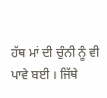ਹੱਥ ਮਾਂ ਦੀ ਚੁੰਨੀ ਨੂੰ ਵੀ ਪਾਵੇ ਬਈ । ਜਿੱਥੇ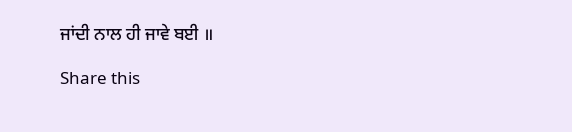ਜਾਂਦੀ ਨਾਲ ਹੀ ਜਾਵੇ ਬਈ ॥

Share this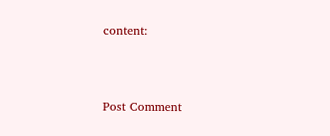content:



Post Comment